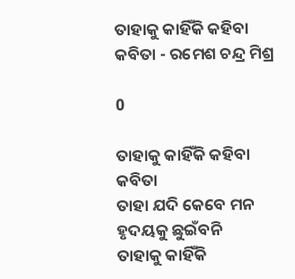ତାହାକୁ କାହିଁକି କହିବା କବିତା - ରମେଶ ଚନ୍ଦ୍ର ମିଶ୍ର

0

ତାହାକୁ କାହିଁକି କହିବା କବିତା
ତାହା ଯଦି କେବେ ମନ ହୃଦୟକୁ ଛୁଇଁବନି
ତାହାକୁ କାହିଁକି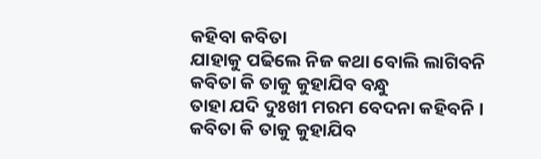କହିବା କବିତା
ଯାହାକୁ ପଢିଲେ ନିଜ କଥା ବୋଲି ଲାଗିବନି
କବିତା କି ତାକୁ କୁହାଯିବ ବନ୍ଧୁ
ତାହା ଯଦି ଦୁଃଖୀ ମରମ ବେଦନା କହିବନି ।
କବିତା କି ତାକୁ କୁହାଯିବ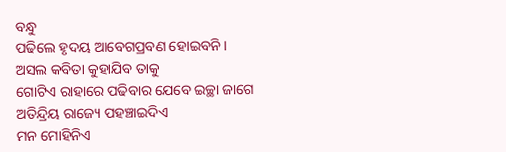ବନ୍ଧୁ
ପଢିଲେ ହୃଦୟ ଆବେଗପ୍ରବଣ ହୋଇବନି ।
ଅସଲ କବିତା କୁହାଯିବ ତାକୁ
ଗୋଟିଏ ରାହାରେ ପଢିବାର ଯେବେ ଇଚ୍ଛା ଜାଗେ
ଅତିନ୍ଦ୍ରିୟ ରାଜ୍ୟେ ପହଞ୍ଚାଇଦିଏ
ମନ ମୋହିନିଏ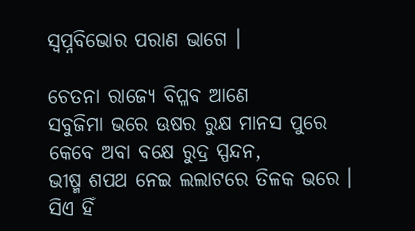ସ୍ଵପ୍ନବିଭୋର ପରାଣ ଭାଗେ ।

ଚେତନା ରାଜ୍ୟେ ବିପ୍ଳବ ଆଣେ
ସବୁଜିମା ଭରେ ଊଷର ରୁକ୍ଷ ମାନସ ପୁରେ
କେବେ ଅବା ବକ୍ଷେ ରୁଦ୍ର ସ୍ପନ୍ଦନ,
ଭୀଷ୍ମ ଶପଥ ନେଇ ଲଲାଟରେ ତିଳକ ଭରେ ।
ସିଏ ହିଁ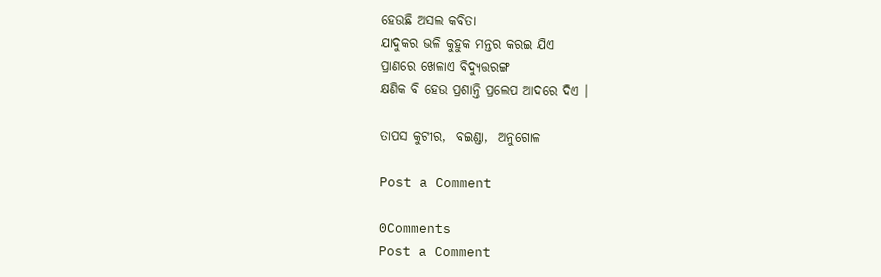ହେଉଛି ଅସଲ କବିତା
ଯାଦୁକର ଭଳି କୁହୁକ ମନ୍ତର କରଇ ଯିଏ
ପ୍ରାଣରେ ଖେଳାଏ ବିଦ୍ୟୁତ୍ତରଙ୍ଗ
କ୍ଷଣିକ ବି ହେଉ ପ୍ରଶାନ୍ତି ପ୍ରଲେପ ଆଦରେ ଦିଏ ।

ତାପସ କୁଟୀର,  ବଇଣ୍ଡା,  ଅନୁଗୋଳ

Post a Comment

0Comments
Post a Comment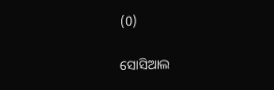(0)

ସୋସିଆଲ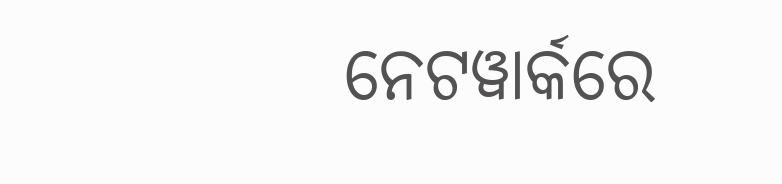ନେଟୱାର୍କରେ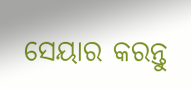ସେୟାର କରନ୍ତୁ